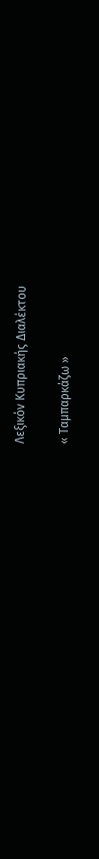Λεξικόν Κυπριακής Διαλέκτου

« Ταμπαρκάζω »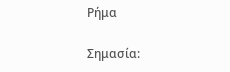Ρήμα

Σημασία: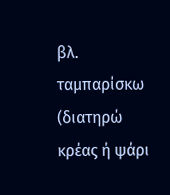βλ. ταμπαρίσκω (διατηρώ κρέας ή ψάρι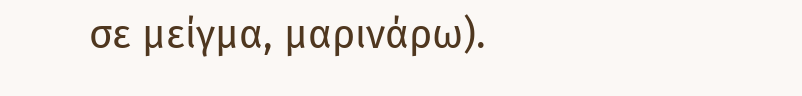σε μείγμα, μαρινάρω).